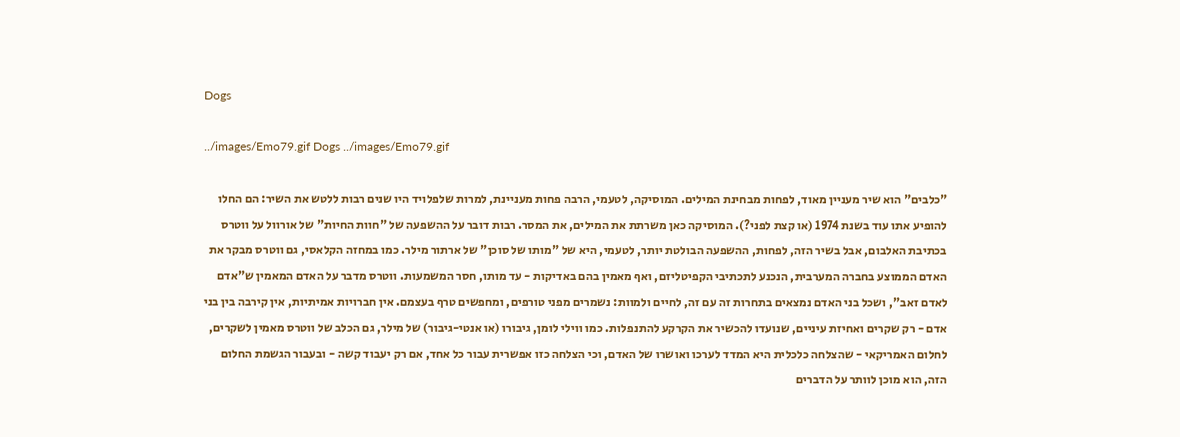Dogs

../images/Emo79.gif Dogs ../images/Emo79.gif

"כלבים" הוא שיר מעניין מאוד, לפחות מבחינת המילים. המוסיקה, לטעמי, הרבה פחות מעניינת, למרות שלפלויד היו שנים רבות ללטש את השיר: הם החלו להופיע אתו עוד בשנת 1974 (או קצת לפני?). המוסיקה כאן משרתת את המילים, את המסר. רבות דובר על ההשפעה של "חוות החיות" של אורוול על ווטרס בכתיבת האלבום, אבל בשיר הזה, לפחות, ההשפעה הבולטת יותר, לטעמי, היא של "מותו של סוכן" של ארתור מילר. כמו במחזה הקלאסי, גם ווטרס מבקר את האדם הממוצע בחברה המערבית, הנכנע לתכתיבי הקפיטליזם, ואף מאמין בהם באדיקות - עד מותו, חסר המשמעות. ווטרס מדבר על האדם המאמין ש"אדם לאדם זאב", ושכל בני האדם נמצאים בתחרות זה עם זה, לחיים ולמוות: נשמרים מפני טורפים, ומחפשים טרף בעצמם. אין חברויות אמיתיות, אין קירבה בין בני אדם - רק שקרים ואחיזת עיניים, שנועדו להכשיר את הקרקע להתנפלות. כמו ווילי לומן, גיבורו (או אנטי-גיבור) של מילר, גם הכלב של ווטרס מאמין לשקרים, לחלום האמריקאי - שהצלחה כלכלית היא המדד לערכו ואושרו של האדם, וכי הצלחה כזו אפשרית עבור כל אחד, אם רק יעבוד קשה - ובעבור הגשמת החלום הזה, הוא מוכן לוותר על הדברים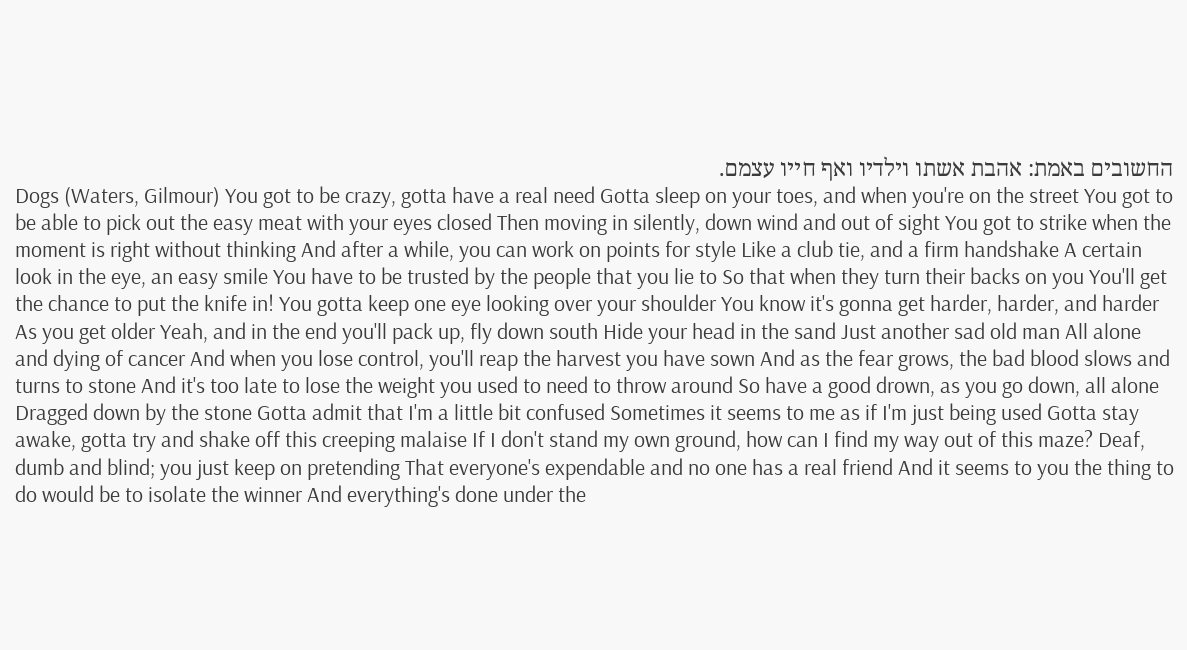החשובים באמת: אהבת אשתו וילדיו ואף חייו עצמם.
Dogs (Waters, Gilmour) You got to be crazy, gotta have a real need Gotta sleep on your toes, and when you're on the street You got to be able to pick out the easy meat with your eyes closed Then moving in silently, down wind and out of sight You got to strike when the moment is right without thinking And after a while, you can work on points for style Like a club tie, and a firm handshake A certain look in the eye, an easy smile You have to be trusted by the people that you lie to So that when they turn their backs on you You'll get the chance to put the knife in! You gotta keep one eye looking over your shoulder You know it's gonna get harder, harder, and harder As you get older Yeah, and in the end you'll pack up, fly down south Hide your head in the sand Just another sad old man All alone and dying of cancer And when you lose control, you'll reap the harvest you have sown And as the fear grows, the bad blood slows and turns to stone And it's too late to lose the weight you used to need to throw around So have a good drown, as you go down, all alone Dragged down by the stone Gotta admit that I'm a little bit confused Sometimes it seems to me as if I'm just being used Gotta stay awake, gotta try and shake off this creeping malaise If I don't stand my own ground, how can I find my way out of this maze? Deaf, dumb and blind; you just keep on pretending That everyone's expendable and no one has a real friend And it seems to you the thing to do would be to isolate the winner And everything's done under the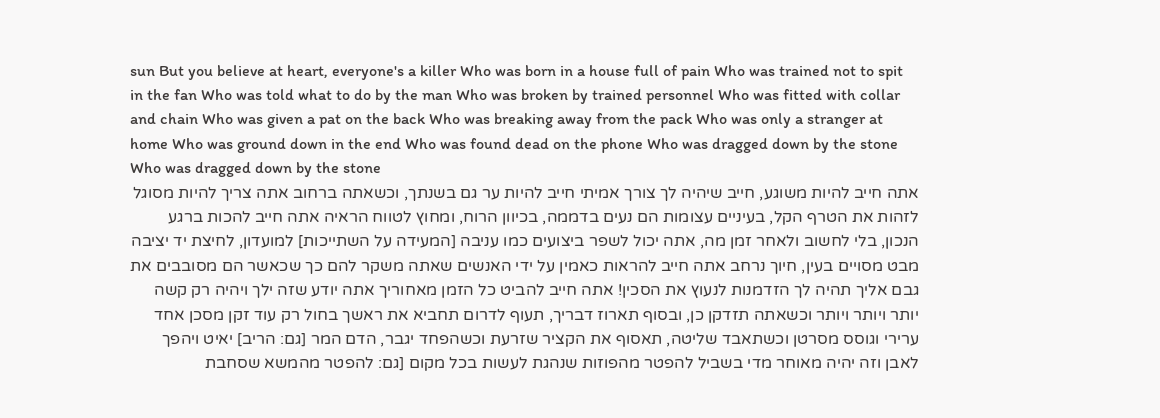sun But you believe at heart, everyone's a killer Who was born in a house full of pain Who was trained not to spit in the fan Who was told what to do by the man Who was broken by trained personnel Who was fitted with collar and chain Who was given a pat on the back Who was breaking away from the pack Who was only a stranger at home Who was ground down in the end Who was found dead on the phone Who was dragged down by the stone Who was dragged down by the stone
אתה חייב להיות משוגע, חייב שיהיה לך צורך אמיתי חייב להיות ער גם בשנתך, וכשאתה ברחוב אתה צריך להיות מסוגל לזהות את הטרף הקל, בעיניים עצומות הם נעים בדממה, בכיוון הרוח, ומחוץ לטווח הראיה אתה חייב להכות ברגע הנכון, בלי לחשוב ולאחר זמן מה, אתה יכול לשפר ביצועים כמו עניבה [המעידה על השתייכות] למועדון, לחיצת יד יציבה מבט מסויים בעין, חיוך נרחב אתה חייב להראות כאמין על ידי האנשים שאתה משקר להם כך שכאשר הם מסובבים את גבם אליך תהיה לך הזדמנות לנעוץ את הסכין! אתה חייב להביט כל הזמן מאחוריך אתה יודע שזה ילך ויהיה רק קשה יותר ויותר ויותר וכשאתה תזדקן כן, ובסוף תארוז דבריך, תעוף לדרום תחביא את ראשך בחול רק עוד זקן מסכן אחד ערירי וגוסס מסרטן וכשתאבד שליטה, תאסוף את הקציר שזרעת וכשהפחד יגבר, הדם המר [גם: הריב] יאיט ויהפך לאבן וזה יהיה מאוחר מדי בשביל להפטר מהפוזות שנהגת לעשות בכל מקום [גם: להפטר מהמשא שסחבת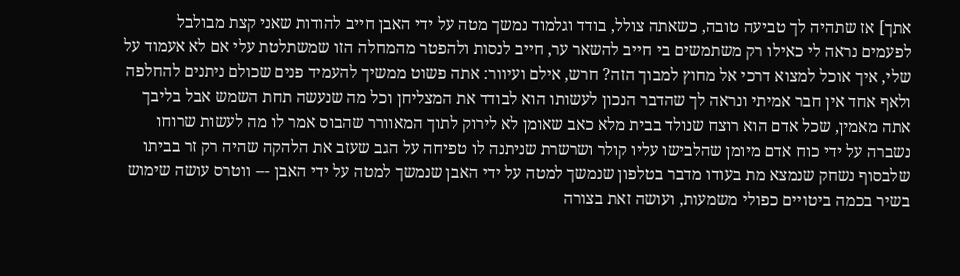אתך] אז שתהיה לך טביעה טובה, כשאתה צולל, בודד וגלמוד נמשך מטה על ידי האבן חייב להודות שאני קצת מבולבל לפעמים נראה לי כאילו רק משתמשים בי חייב להשאר ער, חייב לנסות ולהפטר מהמחלה הזו שמשתלטת עלי אם לא אעמוד על שלי, איך אוכל למצוא דרכי אל מחוץ למבוך הזה? חרש, אילם ועיוור: אתה פשוט ממשיך להעמיד פנים שכולם ניתנים להחלפה ולאף אחד אין חבר אמיתי ונראה לך שהדבר הנכון לעשותו הוא לבודד את המצליחן וכל מה שנעשה תחת השמש אבל בליבך אתה מאמין, שכל אדם הוא רוצח שנולד בבית מלא כאב שאומן לא לירוק לתוך המאוורר שהבוס אמר לו מה לעשות שרוחו נשברה על ידי כוח אדם מיומן שהלבישו עליו קולר ושרשרת שניתנה לו טפיחה על הגב שעזב את הלהקה שהיה רק זר בביתו שלבסוף נשחק שנמצא מת בעודו מדבר בטלפון שנמשך למטה על ידי האבן שנמשך למטה על ידי האבן --- ווטרס עושה שימוש בשיר בכמה ביטויים כפולי משמעות, ועושה זאת בצורה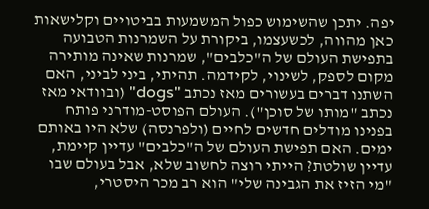יפה. יתכן שהשימוש כפול המשמעות בביטויים וקלישאות כאן מהווה, לכשעצמו, ביקורת על השמרנות הטבועה בתפישת העולם של ה"כלבים", שמרנות שאינה מותירה מקום לספק, לשינוי, לקידמה. תהיתי, ביני לביני, האם השתנו דברים בעשורים מאז נכתב "dogs" (ובוודאי מאז נכתב "מותו של סוכן"). העולם הפוסט-מודרני פותח בפנינו מודלים חדשים לחיים (ולפרנסה) שלא היו באותם ימים. האם תפישת העולם של ה"כלבים" עדיין קיימת, עדיין שולטת? הייתי רוצה לחשוב שלא, אבל בעולם שבו "מי הזיז את הגבינה שלי" הוא רב מכר היסטרי,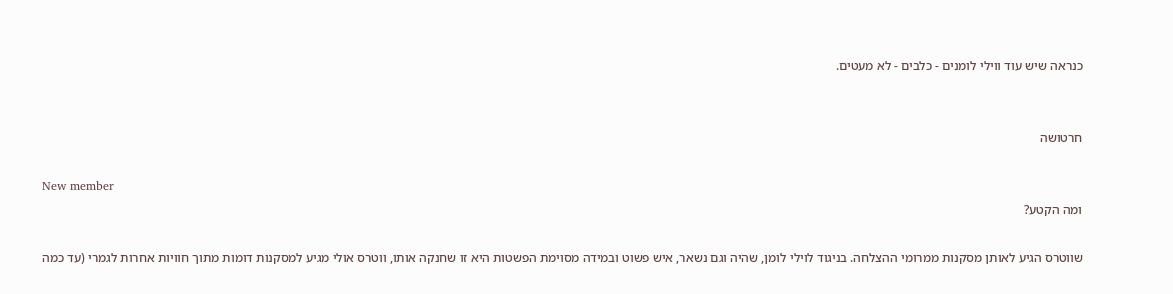כנראה שיש עוד ווילי לומנים - כלבים - לא מעטים.


חרטושה

New member
ומה הקטע?

שווטרס הגיע לאותן מסקנות ממרומי ההצלחה. בניגוד לוילי לומן, שהיה וגם נשאר, איש פשוט ובמידה מסוימת הפשטות היא זו שחנקה אותו, ווטרס אולי מגיע למסקנות דומות מתוך חוויות אחרות לגמרי (עד כמה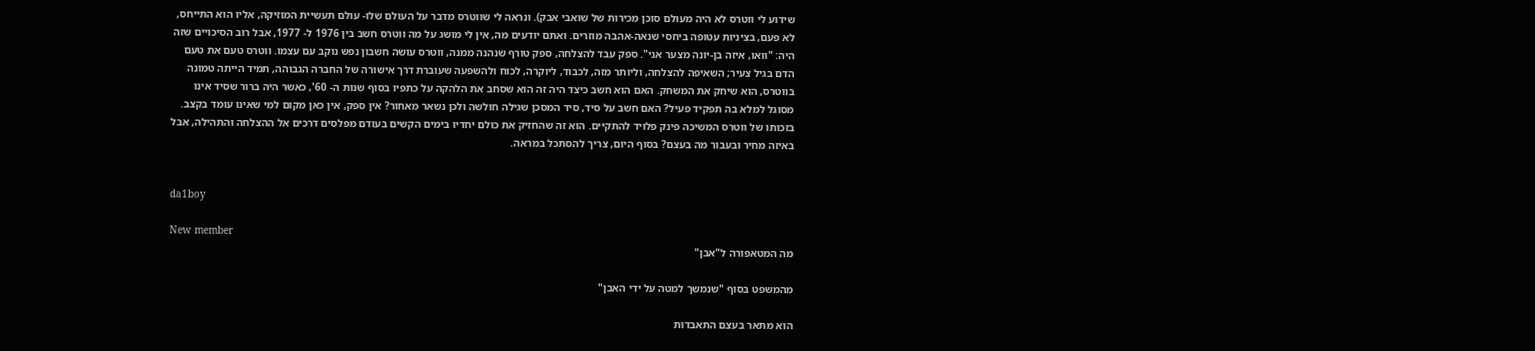שידוע לי ווטרס לא היה מעולם סוכן מכירות של שואבי אבק). ונראה לי שווטרס מדבר על העולם שלו- עולם תעשיית המוזיקה, אליו הוא התייחס, לא פעם, בציניות עטופה ביחסי שנאה-אהבה מוזרים. ואתם יודעים מה, אין לי מושג על מה ווטרס חשב בין 1976 ל- 1977, אבל רוב הסיכויים שזה היה: "וואו, איזה בן-יונה מצער אני". ספק עבד להצלחה, ספק טורף שנהנה ממנה, ווטרס עושה חשבון נפש נוקב עם עצמו. ווטרס טעם את טעם הדם בגיל צעיר; השאיפה להצלחה, וליותר מזה, לכבוד, ליוקרה, לכוח ולהשפעה שעוברת דרך אישורה של החברה הגבוהה, תמיד הייתה טמונה בווטרס, הוא שיחק את המשחק. האם הוא חשב כיצד היה זה הוא שסחב את הלהקה על כתפיו בסוף שנות ה- 60', כאשר היה ברור שסיד אינו מסוגל למלא בה תפקיד פעיל? האם חשב על סיד, סיד המסכן שגילה חולשה ולכן נשאר מאחור? אין ספק, אין כאן מקום למי שאינו עומד בקצב. בזכותו של ווטרס המשיכה פינק פלויד להתקיים. הוא זה שהחזיק את כולם יחדיו בימים הקשים בעודם מפלסים דרכים אל ההצלחה והתהילה, אבל באיזה מחיר ובעבור מה בעצם? בסוף היום, צריך להסתכל במראה.


da1boy

New member
מה המטאפורה ל"אבן"

מהמשפט בסוף "שנמשך למטה על ידי האבן"

הוא מתאר בעצם התאבדות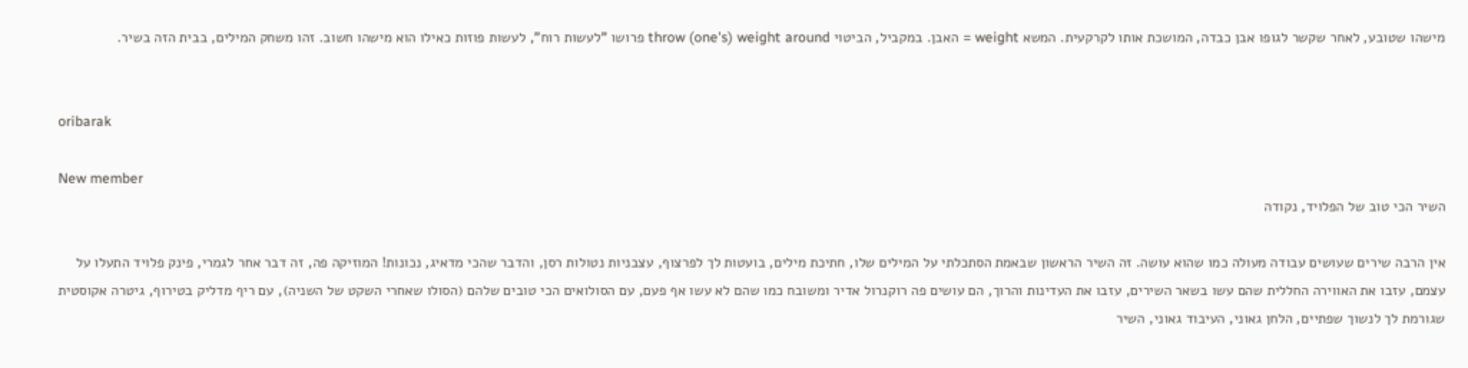מישהו שטובע, לאחר שקשר לגופו אבן כבדה, המושכת אותו לקרקעית. המשא weight = האבן. במקביל, הביטוי throw (one's) weight around פרושו "לעשות רוח", לעשות פוזות כאילו הוא מישהו חשוב. זהו משחק המילים, בבית הזה בשיר.


oribarak

New member
השיר הכי טוב של הפלויד, נקודה

אין הרבה שירים שעושים עבודה מעולה כמו שהוא עושה. זה השיר הראשון שבאמת הסתכלתי על המילים שלו, חתיכת מילים, בועטות לך לפרצוף, עצבניות נטולות רסן, והדבר שהכי מדאיג, נכונות! המוזיקה פה, זה דבר אחר לגמרי, פינק פלויד התעלו על עצמם, עזבו את האווירה החללית שהם עשו בשאר השירים, עזבו את העדינות והרוך, הם עושים פה רוקנרול אדיר ומשובח כמו שהם לא עשו אף פעם, עם הסולואים הכי טובים שלהם (הסולו שאחרי השקט של השניה), עם ריף מדליק בטירוף, גיטרה אקוסטית שגורמת לך לנשוך שפתיים, הלחן גאוני, העיבוד גאוני, השיר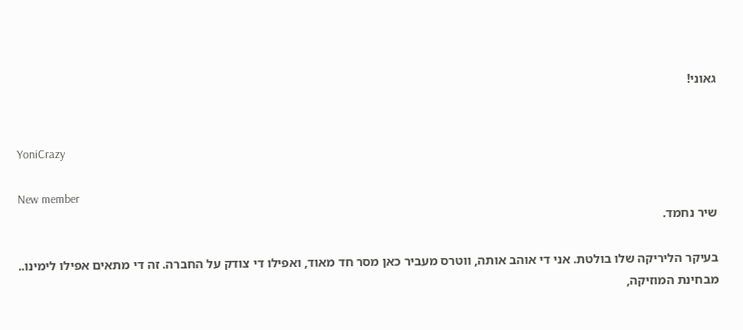גאוני!


YoniCrazy

New member
שיר נחמד.

בעיקר הליריקה שלו בולטת. אני די אוהב אותה, ווטרס מעביר כאן מסר חד מאוד, ואפילו די צודק על החברה. זה די מתאים אפילו לימינו.. מבחינת המוזיקה,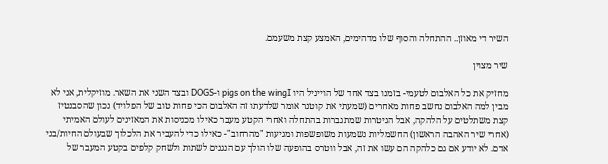השיר די מאוזן.. ההתחלה והסוף שלו מדהימים, האמצע קצת משעמם.

שיר מצוין

מחזיק את כל האלבום לטעמי- בזמנו בצד אחד של הוייניל היו pigs on the wingI ו-DOGS ובצד השני את השאר. מוזיקלית, אני לא מבין למה האלבום נחשב פחות מאחרים (שמעתי את קוטנר אומר שלדעתו זה האלבום הכי פחות טוב של הפלויד) נכון שהסבנטיז קצת משתלטים על הלהקה, אבל הגיטרות שמתגברות בהתחלה ואחרי הקטע מעבר כאילו מכניסות את המאזינים לעולם האמיתי (אחרי שיר האהבה הראשון) החשמליות נשמעות משופשפות ומגיעות "מהרחוב"- כאילו כדי להעביר את הלכלוך שבעולם החיות/בני אדם. לא יודע אם גם כלהקה הם עשו את זה, אבל ווטרס בהופעה שלו הולך עם הנגנים לשתות ולשחק קלפים בקטע המעבר של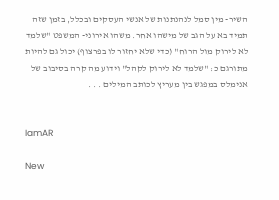השיר- מין סמל לנהנתנות של אנשי העסקים ובכלל, בזמן שזה תמיד בא על הגב של מישהו אחר. משהו אירוני- המשפט "שלמד לא לירוק מול הרוח" (כדי שלא יחזור לו בפרצוף) יכול גם להיות מתורגם כ: "שלמד לא לירוק לקהל" וידוע מה קרה בסיבוב של אנימלס במפגש בין מעריץ לכותב המילים . . .


IamAR

New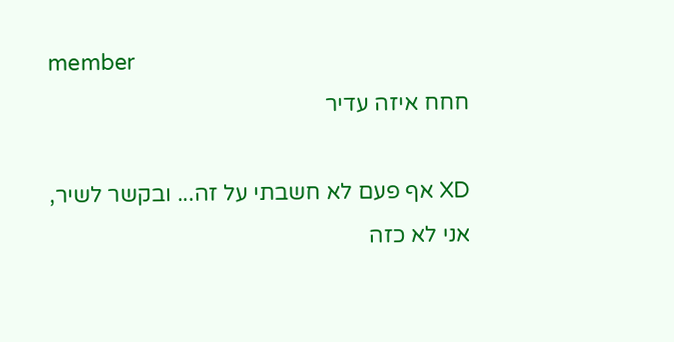member
חחח איזה עדיר

XD אף פעם לא חשבתי על זה... ובקשר לשיר, אני לא כזה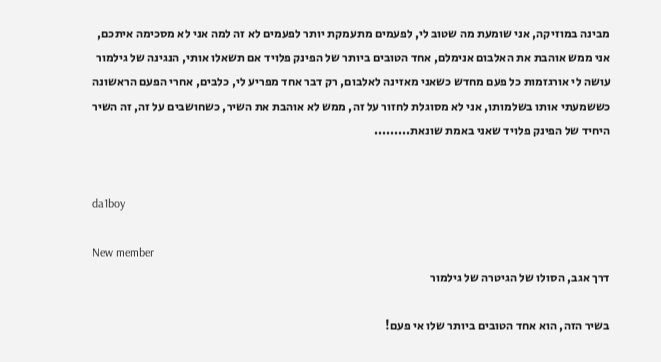מבינה במוזיקה, אני שומעת מה שטוב לי, לפעמים מתעמקת יותר לפעמים לא זה למה אני לא מסכימה איתכם, אני ממש אוהבת את האלבום אנימלם, אחד הטובים ביותר של הפינק פלויד אם תשאלו אותי, הנגינה של גילמור עושה לי אורגזמות כל פעם מחדש כשאני מאזינה לאלבום, רק דבר אחד מפריע לי, כלבים, אחרי הפעם הראשונה כששמעתי אותו בשלמותו, אני לא מסוגלת לחזור על זה, ממש לא אוהבת את השיר, כשחושבים על זה, זה השיר היחיד של הפינק פלויד שאני באמת שונאת.........


da1boy

New member
דרך אגב, הסולו של הגיטרה של גילמור

בשיר הזה, הוא אחד הטובים ביותר שלו אי פעם!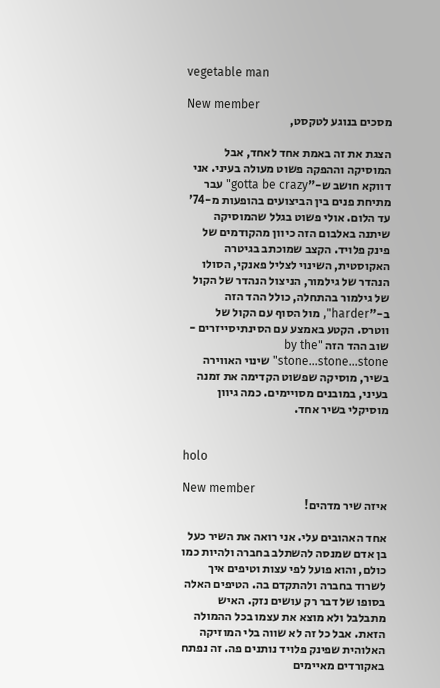vegetable man

New member
מסכים בנוגע לטקסט,

הצגת את זה באמת אחד לאחד, אבל המוסיקה וההפקה פשוט מעולה בעיני. אני דווקא חושב ש-"gotta be crazy" עבר מתיחת פנים בין הביצועים בהופעות מ-74' עד הלום. אולי פשוט בגלל שהמוסיקה שיתנה באלבום הזה כיוון מהקודמים של פינק פלויד. הקצב שמוכתב בגיטרה האקוסטית, השינוי לצליל פאנקי, הסולו הנהדר של גילמור, הניצול הנהדר של הקול של גילמור בהתחלה, כולל ההד הזה ב-"harder", מול הסוף עם הקול של ווטרס. הקטע באמצע עם הסינתיסייזרים - שוב ההד הזה "by the stone...stone...stone" שינוי האווירה בשיר, מוסיקה שפשוט הקדימה את זמנה בעיני, במובנים מסויימים. כמה גיוון מוסיקלי בשיר אחד.


holo

New member
איזה שיר מדהים!

אחד האהובים עלי. אני רואה את השיר כעל בן אדם שמנסה להשתלב בחברה ולהיות כמו כולם, והוא פועל לפי עצות וטיפים איך לשרוד בחברה ולהתקדם בה. הטיפים האלה בסופו של דבר רק עושים נזק. האיש מתבלבל ולא מוצא את עצמו בכל ההמולה הזאת. אבל כל זה לא שווה בלי המוזיקה האלוהית שפינק פלויד נותנים פה. זה נפתח באקורדים מאיימים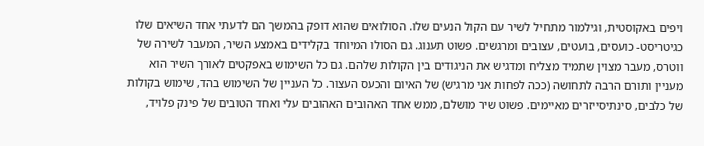ויפים באקוסטית, וגילמור מתחיל לשיר עם הקול הנעים שלו. הסולואים שהוא דופק בהמשך הם לדעתי אחד השיאים שלו כגיטריסט- כועסים, בועטים, עצובים ומרגשים. פשוט תענוג. גם הסולו המיוחד בקלידים באמצע השיר, המעבר לשירה של ווטרס, מעבר מצוין שתמיד מצליח ומדגיש את הניגודים בין הקולות שלהם. גם כל השימוש באפקטים לאורך השיר הוא מעניין ותורם הרבה לתחושה (ככה לפחות אני מרגיש) של האיום והכעס העצור. כל העניין של השימוש בהד, שימוש בקולות של כלבים, סינתיסייזרים מאיימים. פשוט שיר מושלם, ממש אחד האהובים האהובים עלי ואחד הטובים של פינק פלויד,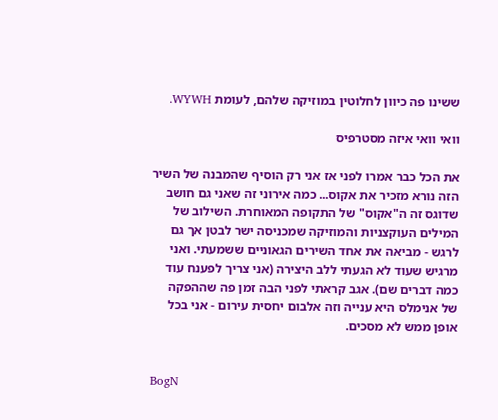ששינו פה כיוון לחלוטין במוזיקה שלהם, לעומת WYWH.

וואי וואי איזה מסטרפיס

את הכל כבר אמרו לפני אז אני רק הוסיף שהמבנה של השיר הזה נורא מזכיר את אקוס... כמה אירוני זה שאני גם חושב שדוגס זה ה"אקוס" של התקופה המאוחרת. השילוב של המילים העוקצניות והמוזיקה שמכניסה ישר לבטן אך גם לרגש - מביאה את אחד השירים הגאוניים ששמעתי. ואני מרגיש שעוד לא הגעתי ללב היצירה (אני צריך לפענח עוד כמה דברים שם). אגב קראתי לפני הבה זמן פה שההפקה של אנימלס היא ענייה וזה אלבום יחסית עירום - אני בכל אופן ממש לא מסכים.


BogN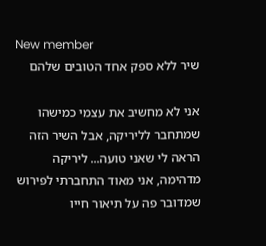New member
שיר ללא ספק אחד הטובים שלהם

אני לא מחשיב את עצמי כמישהו שמתחבר לליריקה, אבל השיר הזה הראה לי שאני טועה... ליריקה מדהימה, אני מאוד התחברתי לפירוש שמדובר פה על תיאור חייו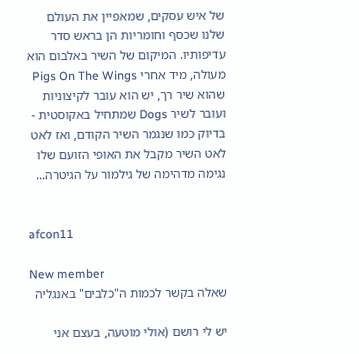של איש עסקים, שמאפיין את העולם שלנו שכסף וחומריות הן בראש סדר עדיפותיו. המיקום של השיר באלבום הוא מעולה, מיד אחרי Pigs On The Wings שהוא שיר רך, יש הוא עובר לקיצוניות ועובר לשיר Dogs שמתחיל באקוסטית - בדיוק כמו שנגמר השיר הקודם, ואז לאט לאט השיר מקבל את האופי הזועם שלו נגימה מדהימה של גילמור על הגיטרה...


afcon11

New member
שאלה בקשר לכמות ה"כלבים" באנגליה

יש לי רושם (אולי מוטעה, בעצם אני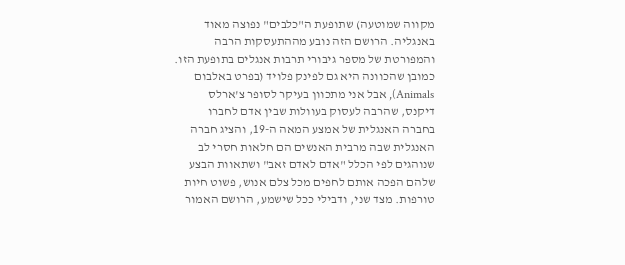מקווה שמוטעה) שתופעת ה"כלבים" נפוצה מאוד באנגליה. הרושם הזה נובע מההתעסקות הרבה והמפורטת של מספר גיבורי תרבות אנגלים בתופעת הזו. כמובן שהכוונה היא גם לפינק פלויד (בפרט באלבום Animals), אבל אני מתכוון בעיקר לסופר צ'ארלס דיקנס, שהרבה לעסוק בעוולות שבין אדם לחברו בחברה האנגלית של אמצע המאה ה-19, והציג חברה האנגלית שבה מרבית האנשים הם חלאות חסרי לב שנוהגים לפי הכלל "אדם לאדם זאב" ושתאוות הבצע שלהם הפכה אותם לחפים מכל צלם אנוש, פשוט חיות טורפות. מצד שני, ודבילי ככל שישמע, הרושם האמור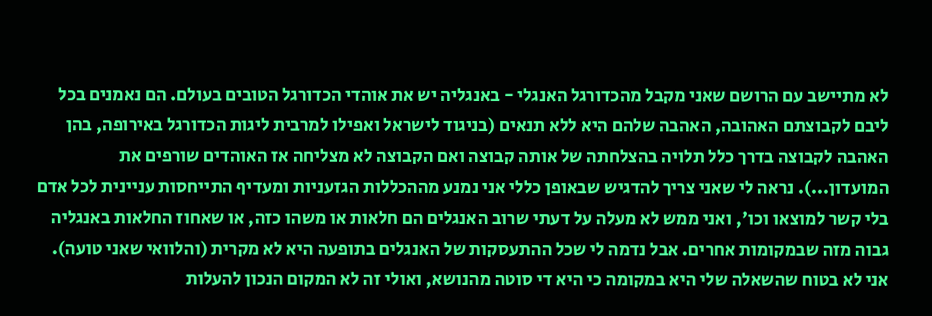לא מתיישב עם הרושם שאני מקבל מהכדורגל האנגלי - באנגליה יש את אוהדי הכדורגל הטובים בעולם. הם נאמנים בכל ליבם לקבוצתם האהובה, האהבה שלהם היא ללא תנאים (בניגוד לישראל ואפילו למרבית ליגות הכדורגל באירופה, בהן האהבה לקבוצה בדרך כלל תלויה בהצלחתה של אותה קבוצה ואם הקבוצה לא מצליחה אז האוהדים שורפים את המועדון...). נראה לי שאני צריך להדגיש שבאופן כללי אני נמנע מההכללות הגזעניות ומעדיף התייחסות עניינית לכל אדם בלי קשר למוצאו וכו', ואני ממש לא מעלה על דעתי שרוב האנגלים הם חלאות או משהו כזה, או שאחוז החלאות באנגליה גבוה מזה שבמקומות אחרים. אבל נדמה לי שכל ההתעסקות של האנגלים בתופעה היא לא מקרית (והלוואי שאני טועה). אני לא בטוח שהשאלה שלי היא במקומה כי היא די סוטה מהנושא, ואולי זה לא המקום הנכון להעלות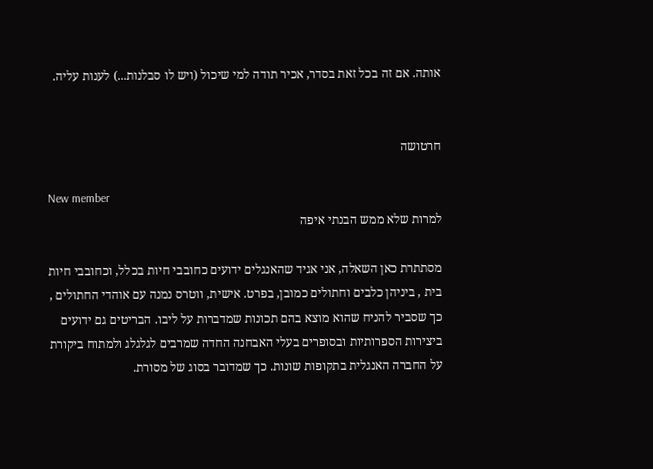אותה. אם זה בכל זאת בסדר, אכיר תודה למי שיכול (ויש לו סבלנות...) לענות עליה.


חרטושה

New member
למרות שלא ממש הבנתי איפה

מסתתרת כאן השאלה, אני אגיד שהאנגלים ידועים כחובבי חיות בכלל, וכחובבי חיות בית , ביניהן כלבים וחתולים כמובן, בפרט. אישית, ווטרס נמנה עם אוהדי החתולים , כך שסביר להניח שהוא מוצא בהם תכונות שמדברות על ליבו. הבריטים גם ידועים ביצירות הספרותיות ובסופרים בעלי האבחנה החדה שמרבים לגלגלג ולמתוח ביקורת על החברה האנגלית בתקופות שונות. כך שמדובר בסוג של מסורת.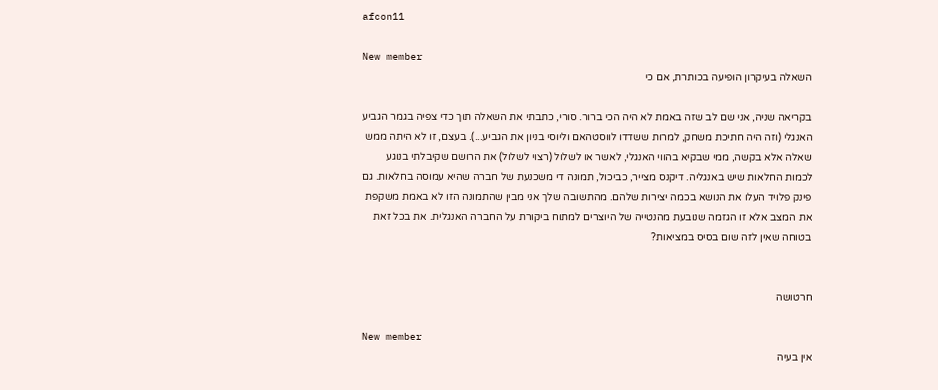afcon11

New member
השאלה בעיקרון הופיעה בכותרת, אם כי

בקריאה שניה, אני שם לב שזה באמת לא היה הכי ברור. סורי, כתבתי את השאלה תוך כדי צפיה בגמר הגביע האנגלי (וזה היה חתיכת משחק, למרות ששדדו לווסטהאם וליוסי בניון את הגביע...). בעצם, זו לא היתה ממש שאלה אלא בקשה, ממי שבקיא בהווי האנגלי, לאשר או לשלול (רצוי לשלול) את הרושם שקיבלתי בנוגע לכמות החלאות שיש באנגליה. דיקנס מצייר, כביכול, תמונה די משכנעת של חברה שהיא עמוסה בחלאות. גם פינק פלויד העלו את הנושא בכמה יצירות שלהם. מהתשובה שלך אני מבין שהתמונה הזו לא באמת משקפת את המצב אלא זו הגזמה שנובעת מהנטייה של היוצרים למתוח ביקורת על החברה האנגלית. את בכל זאת בטוחה שאין לזה שום בסיס במציאות?


חרטושה

New member
אין בעיה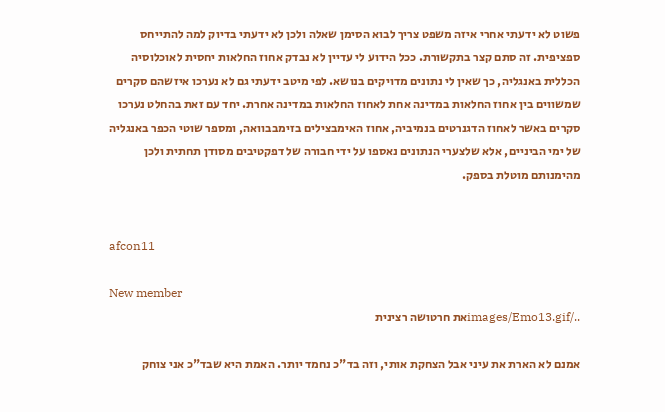פשוט לא ידעתי אחרי איזה משפט צריך לבוא הסימן שאלה ולכן לא ידעתי בדיוק למה להתייחס ספציפית. זה סתם קצר בתקשורת. ככל הידוע לי עדיין לא נבדק אחוז החלאות יחסית לאוכלוסיה הכללית באנגליה, כך שאין לי נתונים מדויקים בנושא. לפי מיטב ידעתי גם לא נערכו איזשהם סקרים שמשווים בין אחוז החלאות במדינה אחת לאחוז החלאות במדינה אחרת. יחד עם זאת בהחלט נערכו סקרים באשר לאחוז הדגנרטים בנמיביה, אחוז האימבצילים בזימבבוואה, ומספר שוטי הכפר באנגליה של ימי הביניים, אלא שלצערי הנתונים נאספו על ידי חבורה של דפקטיבים מסודן תחתית ולכן מהימנותם מוטלת בספק.


afcon11

New member
../images/Emo13.gifאת חרטושה רצינית

אמנם לא הארת את עיני אבל הצחקת אותי, וזה בד"כ נחמד יותר. האמת היא שבד"כ אני צוחק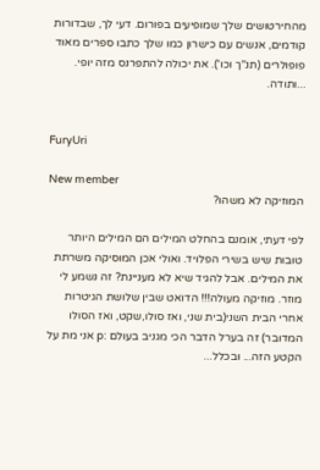מהחירטושים שלך שמופיעים בפורום. דעי לך, שבדורות קודמים, אנשים עם כישרון כמו שלך כתבו ספרים מאוד פופולרים (תנ"ך וכו'). את יכולה להתפרנס מזה יופי. ...ותודה.


FuryUri

New member
המוזיקה לא משהו?

לפי דעתי, אומנם בהחלט המילים הם המילים היותר טובות שיש בשירי הפלויד. ואולי אכן המוסיקה משרתת את המילים. אבל להגיד שיא לא מעניינת? זה נשמע לי מוזר. מוזיקה מעולה!!! הדואט שבין שלושת הגיטרות אחרי הבית השני(בית שני, ואז סולו,שקט, ואז הסולו המדובר) זה בערל הדבר הכי מגניב בעולם :p אני מת על הקטע הזה... ובכלל...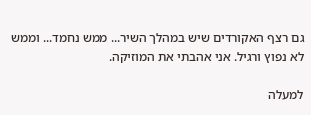גם רצף האקורדים שיש במהלך השיר... ממש נחמד... וממש לא נפוץ ורגיל. אני אהבתי את המוזיקה.

למעלה